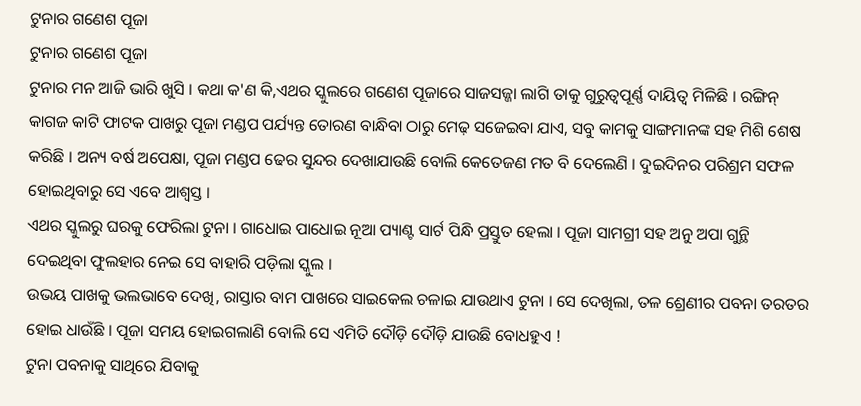ଟୁନାର ଗଣେଶ ପୂଜା
ଟୁନାର ଗଣେଶ ପୂଜା
ଟୁନାର ମନ ଆଜି ଭାରି ଖୁସି । କଥା କ'ଣ କି,ଏଥର ସ୍କୁଲରେ ଗଣେଶ ପୂଜାରେ ସାଜସଜ୍ଜା ଲାଗି ତାକୁ ଗୁରୁତ୍ଵପୂର୍ଣ୍ଣ ଦାୟିତ୍ୱ ମିଳିଛି । ରଙ୍ଗିନ୍ କାଗଜ କାଟି ଫାଟକ ପାଖରୁ ପୂଜା ମଣ୍ଡପ ପର୍ଯ୍ୟନ୍ତ ତୋରଣ ବାନ୍ଧିବା ଠାରୁ ମେଢ଼ ସଜେଇବା ଯାଏ, ସବୁ କାମକୁ ସାଙ୍ଗମାନଙ୍କ ସହ ମିଶି ଶେଷ କରିଛି । ଅନ୍ୟ ବର୍ଷ ଅପେକ୍ଷା, ପୂଜା ମଣ୍ଡପ ଢେର ସୁନ୍ଦର ଦେଖାଯାଉଛି ବୋଲି କେତେଜଣ ମତ ବି ଦେଲେଣି । ଦୁଇଦିନର ପରିଶ୍ରମ ସଫଳ ହୋଇଥିବାରୁ ସେ ଏବେ ଆଶ୍ଵସ୍ତ ।
ଏଥର ସ୍କୁଲରୁ ଘରକୁ ଫେରିଲା ଟୁନା । ଗାଧୋଇ ପାଧୋଇ ନୂଆ ପ୍ୟାଣ୍ଟ ସାର୍ଟ ପିନ୍ଧି ପ୍ରସ୍ତୁତ ହେଲା । ପୂଜା ସାମଗ୍ରୀ ସହ ଅନୁ ଅପା ଗୁନ୍ଥି ଦେଇଥିବା ଫୁଲହାର ନେଇ ସେ ବାହାରି ପଡ଼ିଲା ସ୍କୁଲ ।
ଉଭୟ ପାଖକୁ ଭଲଭାବେ ଦେଖି, ରାସ୍ତାର ବାମ ପାଖରେ ସାଇକେଲ ଚଳାଇ ଯାଉଥାଏ ଟୁନା । ସେ ଦେଖିଲା, ତଳ ଶ୍ରେଣୀର ପବନା ତରତର ହୋଇ ଧାଉଁଛି । ପୂଜା ସମୟ ହୋଇଗଲାଣି ବୋଲି ସେ ଏମିତି ଦୌଡ଼ି ଦୌଡ଼ି ଯାଉଛି ବୋଧହୁଏ !
ଟୁନା ପବନାକୁ ସାଥିରେ ଯିବାକୁ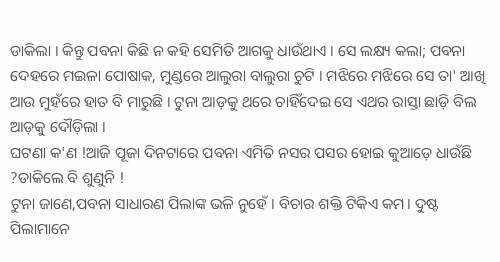ଡାକିଲା । କିନ୍ତୁ ପବନା କିଛି ନ କହି ସେମିତି ଆଗକୁ ଧାଉଁଥାଏ । ସେ ଲକ୍ଷ୍ୟ କଲା; ପବନା ଦେହରେ ମଇଳା ପୋଷାକ, ମୁଣ୍ଡରେ ଆଲୁରା ବାଲୁରା ଚୁଟି । ମଝିରେ ମଝିରେ ସେ ତା' ଆଖି ଆଉ ମୁହଁରେ ହାତ ବି ମାରୁଛି । ଟୁନା ଆଡ଼କୁ ଥରେ ଚାହିଁଦେଇ ସେ ଏଥର ରାସ୍ତା ଛାଡ଼ି ବିଲ ଆଡ଼କୁ ଦୌଡ଼ିଲା ।
ଘଟଣା କ'ଣ !ଆଜି ପୂଜା ଦିନଟାରେ ପବନା ଏମିତି ନସର ପସର ହୋଇ କୁଆଡ଼େ ଧାଉଁଛି ?ଡାକିଲେ ବି ଶୁଣୁନି !
ଟୁନା ଜାଣେ,ପବନା ସାଧାରଣ ପିଲାଙ୍କ ଭଳି ନୁହେଁ । ବିଚାର ଶକ୍ତି ଟିକିଏ କମ। ଦୁଷ୍ଟ ପିଲାମାନେ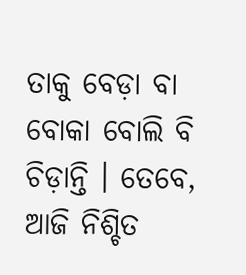ତାକୁ ବେଡ଼ା ବା ବୋକା ବୋଲି ବି ଚିଡ଼ାନ୍ତି । ତେବେ, ଆଜି ନିଶ୍ଚିତ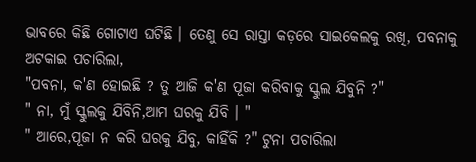ଭାବରେ କିଛି ଗୋଟାଏ ଘଟିଛି । ତେଣୁ ସେ ରାସ୍ତା କଡ଼ରେ ସାଇକେଲକୁ ରଖି, ପବନାକୁ ଅଟକାଇ ପଚାରିଲା,
"ପବନା, କ'ଣ ହୋଇଛି ? ତୁ ଆଜି କ'ଣ ପୂଜା କରିବାକୁ ସ୍କୁଲ ଯିବୁନି ?"
" ନା, ମୁଁ ସ୍କୁଲକୁ ଯିବିନି,ଆମ ଘରକୁ ଯିବି । "
" ଆରେ,ପୂଜା ନ କରି ଘରକୁ ଯିବୁ, କାହିଁକି ?" ଟୁନା ପଚାରିଲା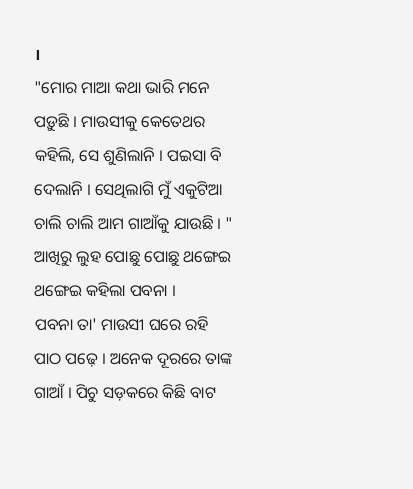।
"ମୋର ମାଆ କଥା ଭାରି ମନେ ପଡ଼ୁଛି । ମାଉସୀକୁ କେତେଥର କହିଲି, ସେ ଶୁଣିଲାନି । ପଇସା ବି ଦେଲାନି । ସେଥିଲାଗି ମୁଁ ଏକୁଟିଆ ଚାଲି ଚାଲି ଆମ ଗାଆଁକୁ ଯାଉଛି । " ଆଖିରୁ ଲୁହ ପୋଛୁ ପୋଛୁ ଥଙ୍ଗେଇ ଥଙ୍ଗେଇ କହିଲା ପବନା ।
ପବନା ତା' ମାଉସୀ ଘରେ ରହି ପାଠ ପଢ଼େ । ଅନେକ ଦୂରରେ ତାଙ୍କ ଗାଆଁ । ପିଚୁ ସଡ଼କରେ କିଛି ବାଟ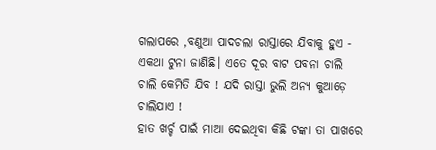ଗଲାପରେ ,ବଣୁଆ ପାଦଚଲା ରାସ୍ତାରେ ଯିବାକୁ ହୁଏ - ଏକଥା ଟୁନା ଜାଣିଛି। ଏତେ ଦୂର ବାଟ ପବନା ଚାଲି ଚାଲି କେମିତି ଯିବ ! ଯଦି ରାସ୍ତା ଭୁଲି ଅନ୍ୟ କୁଆଡ଼େ ଚାଲିଯାଏ !
ହାତ ଖର୍ଚ୍ଚ ପାଇଁ ମାଆ ଦେଇଥିବା କିଛି ଟଙ୍କା ତା ପାଖରେ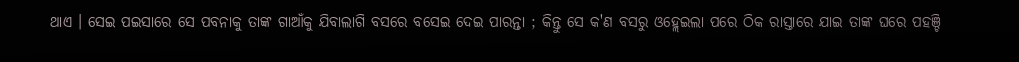ଥାଏ । ସେଇ ପଇସାରେ ସେ ପବନାକୁ ତାଙ୍କ ଗାଆଁକୁ ଯିବାଲାଗି ବସରେ ବସେଇ ଦେଇ ପାରନ୍ତା ; କିନ୍ତୁ ସେ କ'ଣ ବସରୁ ଓହ୍ଲେଇଲା ପରେ ଠିକ ରାସ୍ତାରେ ଯାଇ ତାଙ୍କ ଘରେ ପହଞ୍ଚି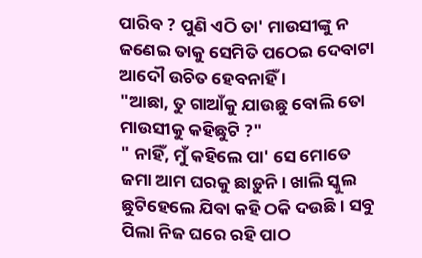ପାରିବ ? ପୁଣି ଏଠି ତା' ମାଉସୀଙ୍କୁ ନ ଜଣେଇ ତାକୁ ସେମିତି ପଠେଇ ଦେବାଟା ଆଦୌ ଉଚିତ ହେବନାହିଁ ।
"ଆଛା, ତୁ ଗାଆଁକୁ ଯାଉଛୁ ବୋଲି ତୋ ମାଉସୀକୁ କହିଛୁଟି ?"
" ନାହିଁ, ମୁଁ କହିଲେ ପା' ସେ ମୋତେ ଜମା ଆମ ଘରକୁ ଛାଡ଼ୁନି । ଖାଲି ସ୍କୁଲ ଛୁଟିହେଲେ ଯିବା କହି ଠକି ଦଉଛି । ସବୁ ପିଲା ନିଜ ଘରେ ରହି ପାଠ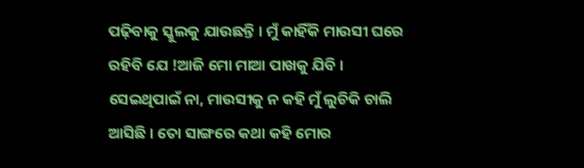ପଢ଼ିବାକୁ ସ୍କୁଲକୁ ଯାଉଛନ୍ତି । ମୁଁ କାହିଁକି ମାଉସୀ ଘରେ ରହିବି ଯେ !ଆଜି ମୋ ମାଆ ପାଖକୁ ଯିବି । ସେଇଥିପାଇଁ ନା, ମାଉସୀକୁ ନ କହି ମୁଁ ଲୁଚିକି ଚାଲି ଆସିଛି । ତୋ ସାଙ୍ଗରେ କଥା କହି ମୋର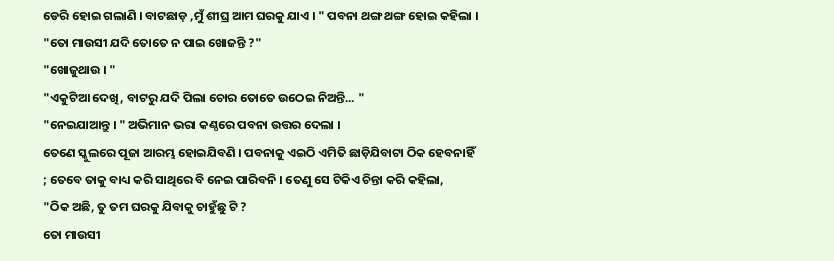ଡେରି ହୋଇ ଗଲାଣି । ବାଟଛାଡ଼ ,ମୁଁ ଶୀଘ୍ର ଆମ ଘରକୁ ଯାଏ । " ପବନା ଥଙ୍ଗ ଥଙ୍ଗ ହୋଇ କହିଲା ।
"ତୋ ମାଉସୀ ଯଦି ତୋତେ ନ ପାଇ ଖୋଜନ୍ତି ?"
"ଖୋଜୁଥାଉ । "
"ଏକୁଟିଆ ଦେଖି, ବାଟରୁ ଯଦି ପିଲା ଚୋର ତୋତେ ଉଠେଇ ନିଅନ୍ତି... "
"ନେଇଯାଆନ୍ତୁ । " ଅଭିମାନ ଭରା କଣ୍ଠରେ ପବନା ଉତ୍ତର ଦେଲା ।
ତେଣେ ସ୍କୁଲରେ ପୂଜା ଆରମ୍ଭ ହୋଇଯିବଣି । ପବନାକୁ ଏଇଠି ଏମିତି ଛାଡ଼ିଯିବାଟା ଠିକ ହେବନାହିଁ ; ତେବେ ତାକୁ ବାଧ୍ୟ କରି ସାଥିରେ ବି ନେଇ ପାରିବନି । ତେଣୁ ସେ ଟିକିଏ ଚିନ୍ତା କରି କହିଲା,
"ଠିକ ଅଛି, ତୁ ତମ ଘରକୁ ଯିବାକୁ ଚାହୁଁଛୁ ଟି ?
ତୋ ମାଉସୀ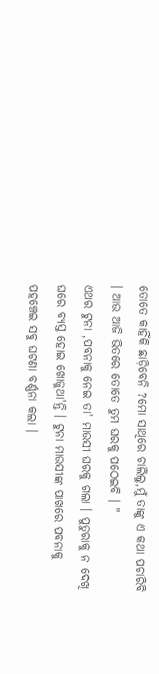ତୋତେ କାହିଁକି ଛାଡ଼ିବେନି ?ମୋ ସାଥିରେ ଚାଲିଲୁ,ମୁଁ ତାଙ୍କୁ ଏ କଥା ପଚାରିବି । ଆଉ ଆଜି ଭିତରେ ତୋତେ ତୁମ ଘରକୁ ପଠେଇବି । "
ଏଥର ଟୁନା ,ପବନାକୁ ନେଇ ତା' ମାଉସୀ ଘରକୁ ଗଲା । ପୁତୁରାକୁ ନ ଦେଖି ଘରେ ବ୍ୟସ୍ତ ହୋଇ ଖୋଜୁଥା'ନ୍ତି । ଟୁନା ମାଉସୀଙ୍କ ପାଖରେ ପବନାକୁ ପହଞ୍ଚେଇ ସବୁ ଘଟଣା ବର୍ଣ୍ଣନା କଲା ।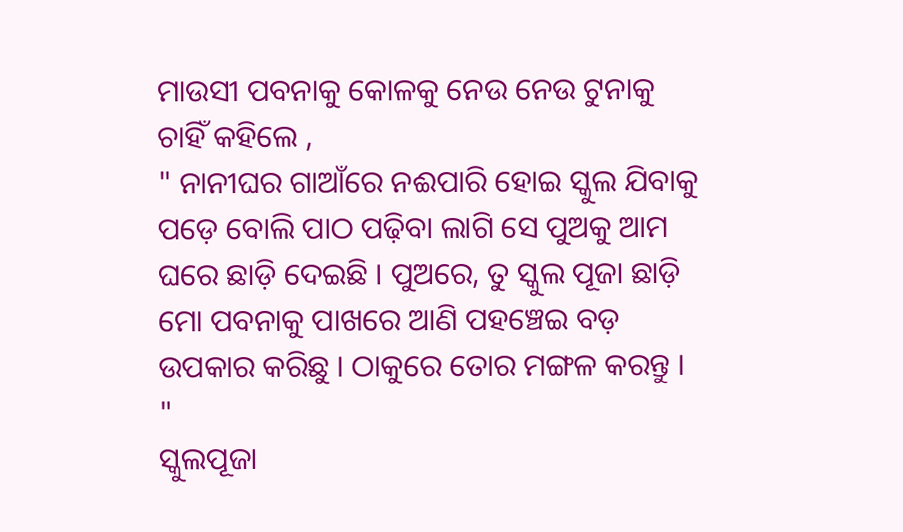ମାଉସୀ ପବନାକୁ କୋଳକୁ ନେଉ ନେଉ ଟୁନାକୁ ଚାହିଁ କହିଲେ ,
" ନାନୀଘର ଗାଆଁରେ ନଈପାରି ହୋଇ ସ୍କୁଲ ଯିବାକୁ ପଡ଼େ ବୋଲି ପାଠ ପଢ଼ିବା ଲାଗି ସେ ପୁଅକୁ ଆମ ଘରେ ଛାଡ଼ି ଦେଇଛି । ପୁଅରେ, ତୁ ସ୍କୁଲ ପୂଜା ଛାଡ଼ି ମୋ ପବନାକୁ ପାଖରେ ଆଣି ପହଞ୍ଚେଇ ବଡ଼ ଉପକାର କରିଛୁ । ଠାକୁରେ ତୋର ମଙ୍ଗଳ କରନ୍ତୁ । "
ସ୍କୁଲପୂଜା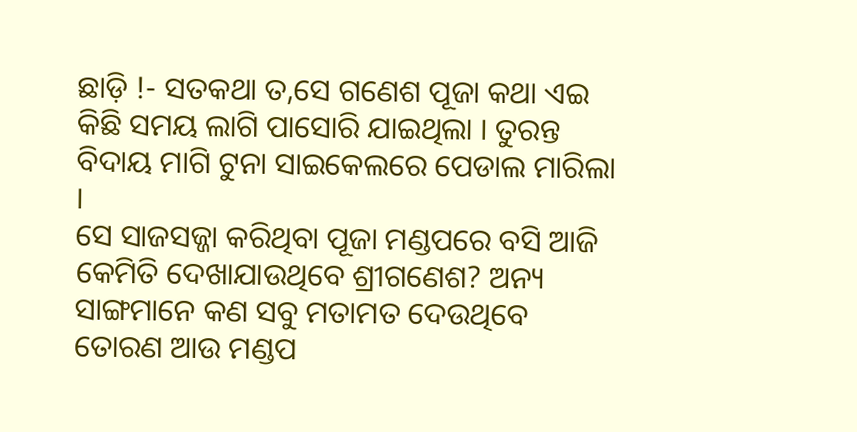ଛାଡ଼ି !- ସତକଥା ତ,ସେ ଗଣେଶ ପୂଜା କଥା ଏଇ କିଛି ସମୟ ଲାଗି ପାସୋରି ଯାଇଥିଲା । ତୁରନ୍ତ ବିଦାୟ ମାଗି ଟୁନା ସାଇକେଲରେ ପେଡାଲ ମାରିଲା ।
ସେ ସାଜସଜ୍ଜା କରିଥିବା ପୂଜା ମଣ୍ଡପରେ ବସି ଆଜି କେମିତି ଦେଖାଯାଉଥିବେ ଶ୍ରୀଗଣେଶ? ଅନ୍ୟ ସାଙ୍ଗମାନେ କଣ ସବୁ ମତାମତ ଦେଉଥିବେ ତୋରଣ ଆଉ ମଣ୍ଡପ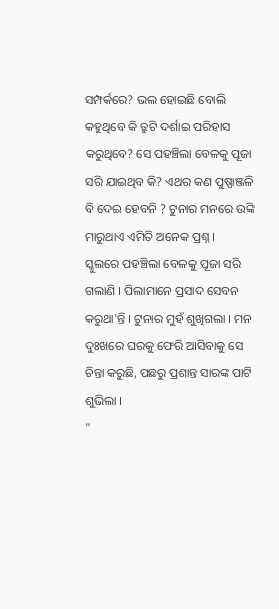ସମ୍ପର୍କରେ? ଭଲ ହୋଇଛି ବୋଲି କହୁଥିବେ କି ତ୍ରୁଟି ଦର୍ଶାଇ ପରିହାସ କରୁଥିବେ? ସେ ପହଞ୍ଚିଲା ବେଳକୁ ପୂଜା ସରି ଯାଇଥିବ କି? ଏଥର କଣ ପୁଷ୍ପାଞ୍ଜଳି ବି ଦେଇ ହେବନି ? ଟୁନାର ମନରେ ଉଙ୍କି ମାରୁଥାଏ ଏମିତି ଅନେକ ପ୍ରଶ୍ନ ।
ସ୍କୁଲରେ ପହଞ୍ଚିଲା ବେଳକୁ ପୂଜା ସରି ଗଲାଣି । ପିଲାମାନେ ପ୍ରସାଦ ସେବନ କରୁଥା'ନ୍ତି । ଟୁନାର ମୁହଁ ଶୁଖିଗଲା । ମନ ଦୁଃଖରେ ଘରକୁ ଫେରି ଆସିବାକୁ ସେ ଚିନ୍ତା କରୁଛି, ପଛରୁ ପ୍ରଶାନ୍ତ ସାରଙ୍କ ପାଟି ଶୁଭିଲା ।
"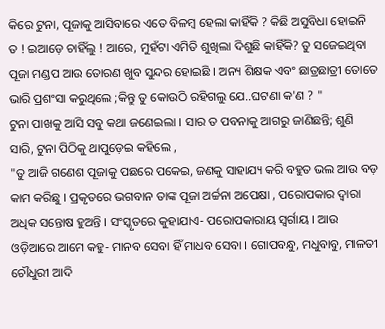କିରେ ଟୁନା, ପୂଜାକୁ ଆସିବାରେ ଏତେ ବିଳମ୍ବ ହେଲା କାହିଁକି ? କିଛି ଅସୁବିଧା ହୋଇନି ତ ! ଇଆଡ଼େ ଚାହିଁଲୁ ! ଆରେ, ମୁହଁଟା ଏମିତି ଶୁଖିଲା ଦିଶୁଛି କାହିଁକି? ତୁ ସଜେଇଥିବା ପୂଜା ମଣ୍ଡପ ଆଉ ତୋରଣ ଖୁବ ସୁନ୍ଦର ହୋଇଛି । ଅନ୍ୟ ଶିକ୍ଷକ ଏବଂ ଛାତ୍ରଛାତ୍ରୀ ତୋତେ ଭାରି ପ୍ରଶଂସା କରୁଥିଲେ ;କିନ୍ତୁ ତୁ କୋଉଠି ରହିଗଲୁ ଯେ..ଘଟଣା କ'ଣ ? "
ଟୁନା ପାଖକୁ ଆସି ସବୁ କଥା ଜଣେଇଲା । ସାର ତ ପବନାକୁ ଆଗରୁ ଜାଣିଛନ୍ତି; ଶୁଣି ସାରି, ଟୁନା ପିଠିକୁ ଥାପୁଡ଼େଇ କହିଲେ ,
"ତୁ ଆଜି ଗଣେଶ ପୂଜାକୁ ପଛରେ ପକେଇ, ଜଣକୁ ସାହାଯ୍ୟ କରି ବହୁତ ଭଲ ଆଉ ବଡ଼ କାମ କରିଛୁ । ପ୍ରକୃତରେ ଭଗବାନ ତାଙ୍କ ପୂଜା ଅର୍ଚ୍ଚନା ଅପେକ୍ଷା , ପରୋପକାର ଦ୍ୱାରା ଅଧିକ ସନ୍ତୋଷ ହୁଅନ୍ତି । ସଂସ୍କୃତରେ କୁହାଯାଏ- ପରୋପକାରାୟ ସ୍ୱର୍ଗାୟ । ଆଉ ଓଡ଼ିଆରେ ଆମେ କହୁ- ମାନବ ସେବା ହିଁ ମାଧବ ସେବା । ଗୋପବନ୍ଧୁ, ମଧୁବାବୁ, ମାଳତୀ ଚୌଧୁରୀ ଆଦି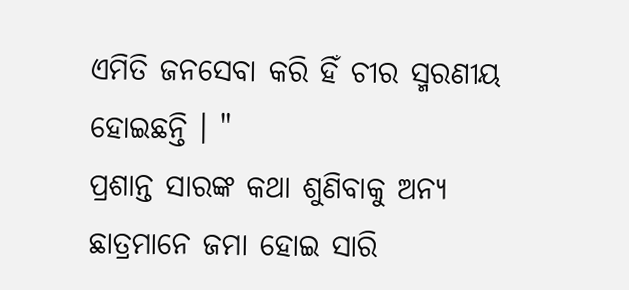ଏମିତି ଜନସେବା କରି ହିଁ ଚୀର ସ୍ମରଣୀୟ ହୋଇଛନ୍ତି । "
ପ୍ରଶାନ୍ତ ସାରଙ୍କ କଥା ଶୁଣିବାକୁ ଅନ୍ୟ ଛାତ୍ରମାନେ ଜମା ହୋଇ ସାରି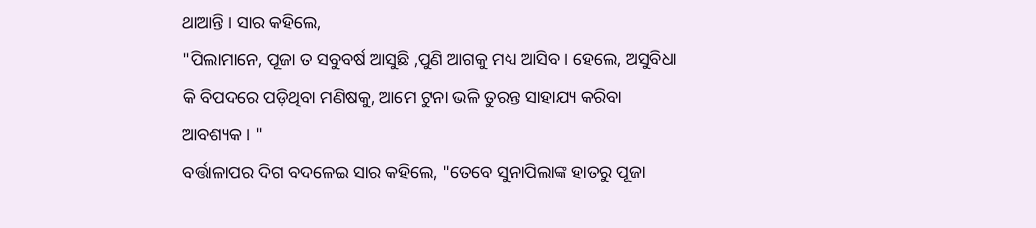ଥାଆନ୍ତି । ସାର କହିଲେ,
"ପିଲାମାନେ, ପୂଜା ତ ସବୁବର୍ଷ ଆସୁଛି ,ପୁଣି ଆଗକୁ ମଧ୍ୟ ଆସିବ । ହେଲେ, ଅସୁବିଧା କି ବିପଦରେ ପଡ଼ିଥିବା ମଣିଷକୁ, ଆମେ ଟୁନା ଭଳି ତୁରନ୍ତ ସାହାଯ୍ୟ କରିବା ଆବଶ୍ୟକ । "
ବର୍ତ୍ତାଳାପର ଦିଗ ବଦଳେଇ ସାର କହିଲେ, "ତେବେ ସୁନାପିଲାଙ୍କ ହାତରୁ ପୂଜା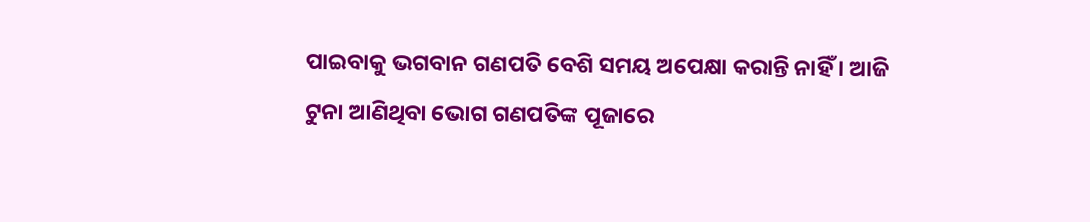ପାଇବାକୁ ଭଗବାନ ଗଣପତି ବେଶି ସମୟ ଅପେକ୍ଷା କରାନ୍ତି ନାହିଁ । ଆଜି ଟୁନା ଆଣିଥିବା ଭୋଗ ଗଣପତିଙ୍କ ପୂଜାରେ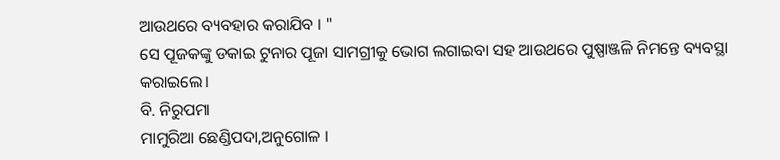ଆଉଥରେ ବ୍ୟବହାର କରାଯିବ । "
ସେ ପୂଜକଙ୍କୁ ଡକାଇ ଟୁନାର ପୂଜା ସାମଗ୍ରୀକୁ ଭୋଗ ଲଗାଇବା ସହ ଆଉଥରେ ପୁଷ୍ପାଞ୍ଜଳି ନିମନ୍ତେ ବ୍ୟବସ୍ଥା କରାଇଲେ।
ବି. ନିରୁପମା
ମାମୁରିଆ ଛେଣ୍ଡିପଦା,ଅନୁଗୋଳ ।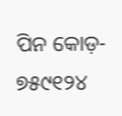ପିନ କୋଡ଼- ୭୫୯୧୨୪